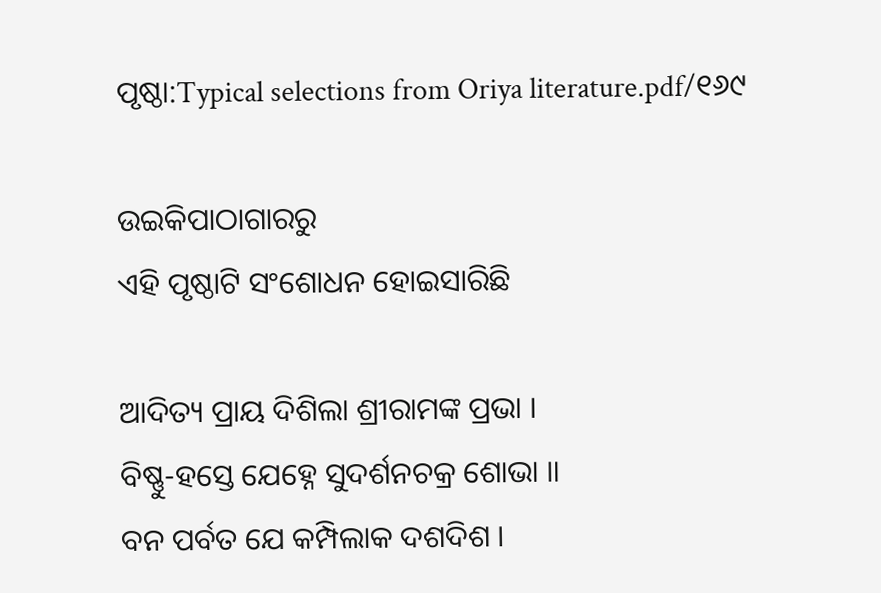ପୃଷ୍ଠା:Typical selections from Oriya literature.pdf/୧୬୯

ଉଇକିପାଠାଗାର‌ରୁ
ଏହି ପୃଷ୍ଠାଟି ସଂଶୋଧନ ହୋଇସାରିଛି

ଆଦିତ୍ୟ ପ୍ରାୟ ଦିଶିଲା ଶ୍ରୀରାମଙ୍କ ପ୍ରଭା ।
ବିଷ୍ଣୁ-ହସ୍ତେ ଯେହ୍ନେ ସୁଦର୍ଶନଚକ୍ର ଶୋଭା ॥
ବନ ପର୍ବତ ଯେ କମ୍ପିଲାକ ଦଶଦିଶ ।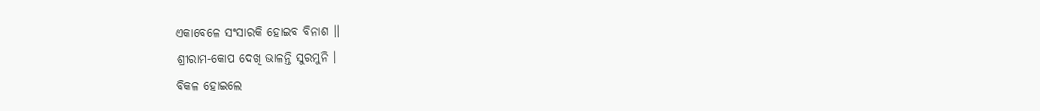ଏକାବେଳେ ସଂସାରକି ହୋଇବ ବିନାଶ ॥
ଶ୍ରୀରାମ-କୋପ ଦେଖି ଭାଳନ୍ତି ସୁରମୁନି ।
ବିକଳ ହୋଇଲେ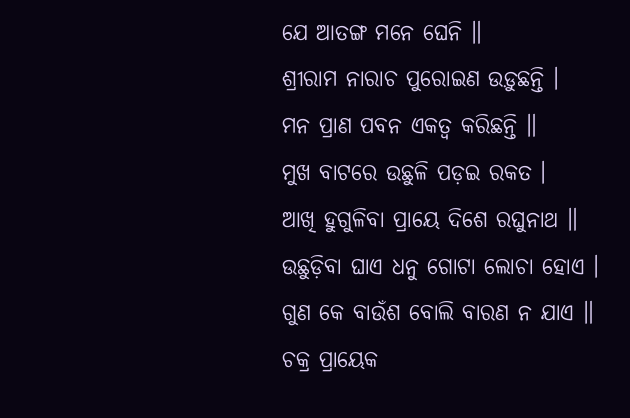ଯେ ଆତଙ୍ଗ ମନେ ଘେନି ॥
ଶ୍ରୀରାମ ନାରାଚ ପୁରୋଇଣ ଉଡ଼ୁଛନ୍ତି ।
ମନ ପ୍ରାଣ ପବନ ଏକତ୍ବ କରିଛନ୍ତି ॥
ମୁଖ ବାଟରେ ଉଛୁଳି ପଡ଼ଇ ରକତ ।
ଆଖି ହୁଗୁଳିବା ପ୍ରାୟେ ଦିଶେ ରଘୁନାଥ ॥
ଉଛୁଡ଼ିବା ଘାଏ ଧନୁ ଗୋଟା ଲୋଚା ହୋଏ ।
ଗୁଣ କେ ବାଉଁଶ ବୋଲି ବାରଣ ନ ଯାଏ ॥
ଚକ୍ର ପ୍ରାୟେକ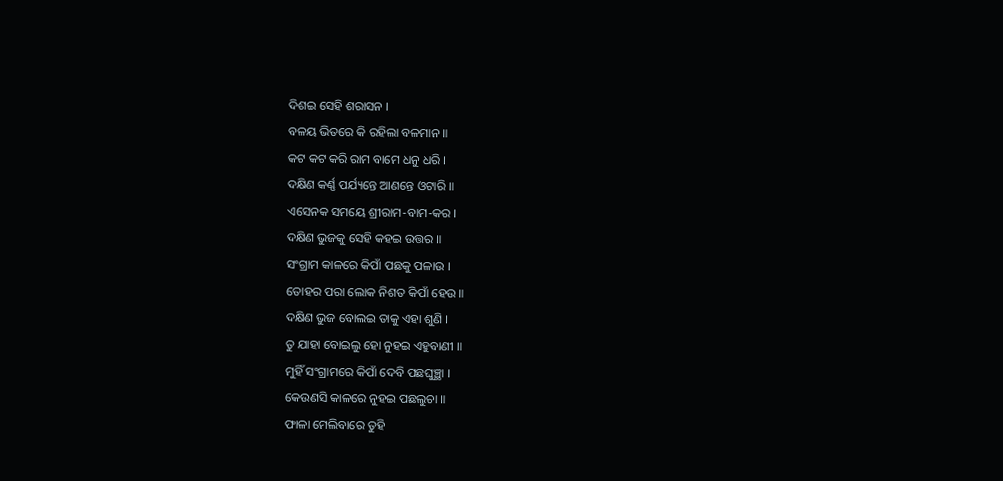ଦିଶଇ ସେହି ଶରାସନ ।
ବଳୟ ଭିତରେ କି ରହିଲା ବଳମାନ ॥
କଟ କଟ କରି ରାମ ବାମେ ଧନୁ ଧରି ।
ଦକ୍ଷିଣ କର୍ଣ୍ଣ ପର୍ଯ୍ୟନ୍ତେ ଆଣନ୍ତେ ଓଟାରି ॥
ଏସେନକ ସମୟେ ଶ୍ରୀରାମ-ବାମ-କର ।
ଦକ୍ଷିଣ ଭୁଜକୁ ସେହି କହଇ ଉତ୍ତର ॥
ସଂଗ୍ରାମ କାଳରେ କିପାଁ ପଛକୁ ପଳାଉ ।
ତୋହର ପରା ଲୋକ ନିଶତ କିପାଁ ହେଉ ॥
ଦକ୍ଷିଣ ଭୁଜ ବୋଲଇ ତାକୁ ଏହା ଶୁଣି ।
ତୁ ଯାହା ବୋଇଲୁ ହୋ ନୁହଇ ଏହୁବାଣୀ ॥
ମୁହିଁ ସଂଗ୍ରାମରେ କିପାଁ ଦେବି ପଛଘୁଞ୍ଛା ।
କେଉଣସି କାଳରେ ନୁହଇ ପଛଲୁଚା ॥
ଫାଳା ମେଲିବାରେ ତୁହି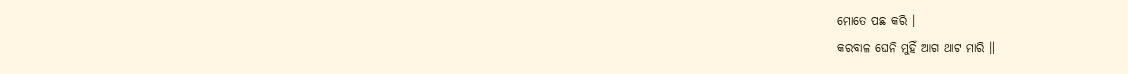ମୋତେ ପଛ କରି ।
କରବାଳ ଘେନି ମୁହିଁ ଆଗ ଥାଟ ମାରି ॥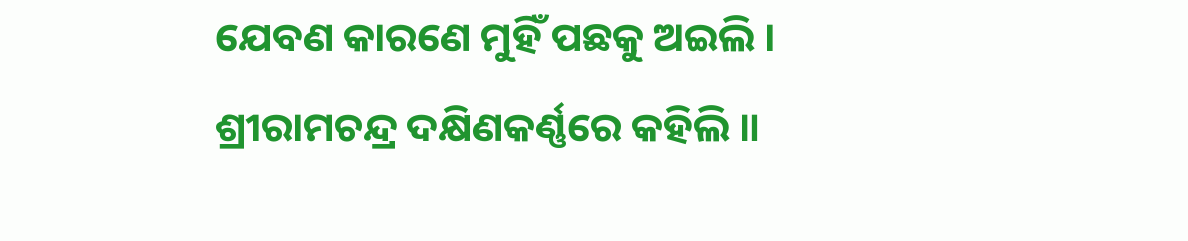ଯେବଣ କାରଣେ ମୁହିଁ ପଛକୁ ଅଇଲି ।
ଶ୍ରୀରାମଚନ୍ଦ୍ର ଦକ୍ଷିଣକର୍ଣ୍ଣରେ କହିଲି ॥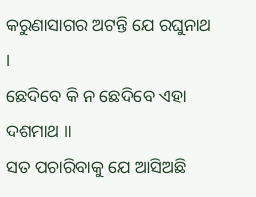କରୁଣାସାଗର ଅଟନ୍ତି ଯେ ରଘୁନାଥ ।
ଛେଦିବେ କି ନ ଛେଦିବେ ଏହା ଦଶମାଥ ॥
ସତ ପଚାରିବାକୁ ଯେ ଆସିଅଛି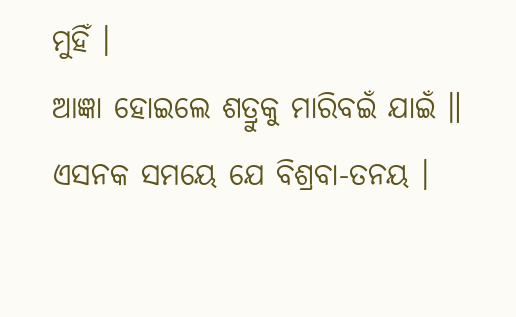ମୁହିଁ ।
ଆଜ୍ଞା ହୋଇଲେ ଶତ୍ରୁକୁ ମାରିବଇଁ ଯାଇଁ ॥
ଏସନକ ସମୟେ ଯେ ବିଶ୍ରବା-ତନୟ ।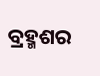ବ୍ରହ୍ମଶର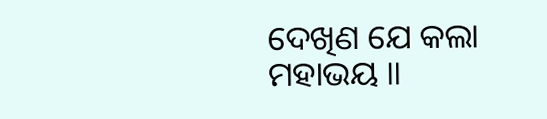ଦେଖିଣ ଯେ କଲା ମହାଭୟ ॥